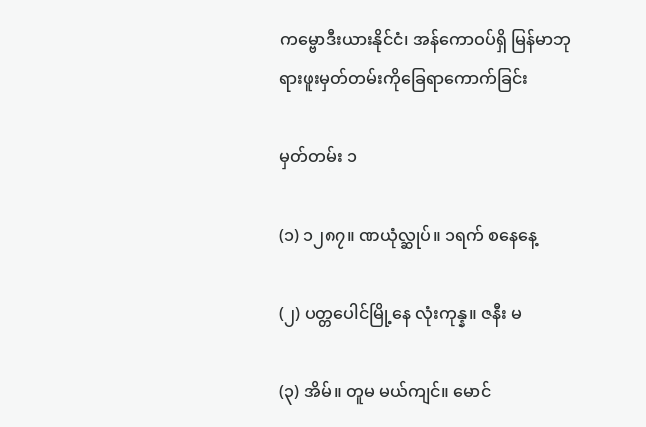ကမ္ဗောဒီးယားနိုင်ငံ၊ အန်ကောဝပ်ရှိ မြန်မာဘုရားဖူးမှတ်တမ်းကိုခြေရာကောက်ခြင်း

မှတ်တမ်း ၁

(၁) ၁၂၈၇။ ဏယုံလ္ဆုပ်။ ၁ရက် စနေနေ့

(၂) ပတ္တပေါင်မြို့နေ လုံးကုန္န။ ဇနီး မ

(၃) အိမ်။ တူမ မယ်ကျင်။ မောင်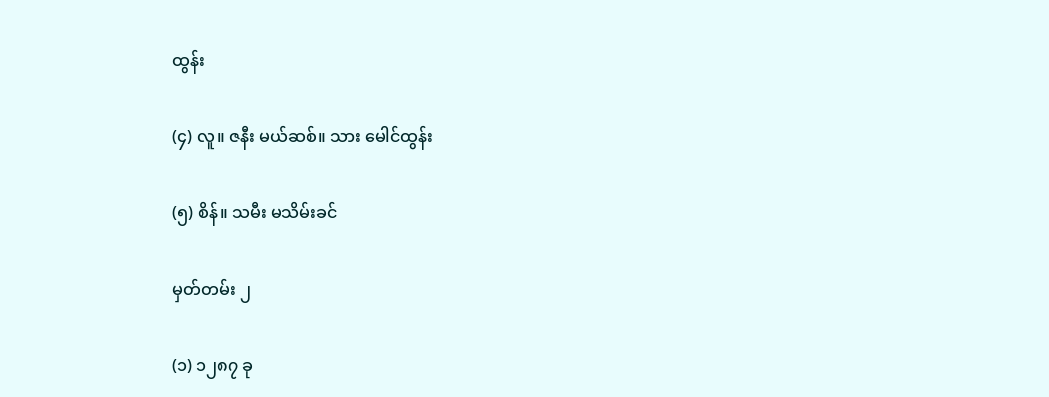ထွန်း

(၄) လူ။ ဇနီး မယ်ဆစ်။ သား မေါင်ထွန်း

(၅) စိန်။ သမီး မသိမ်းခင်

မှတ်တမ်း ၂

(၁) ၁၂၈၇ ခု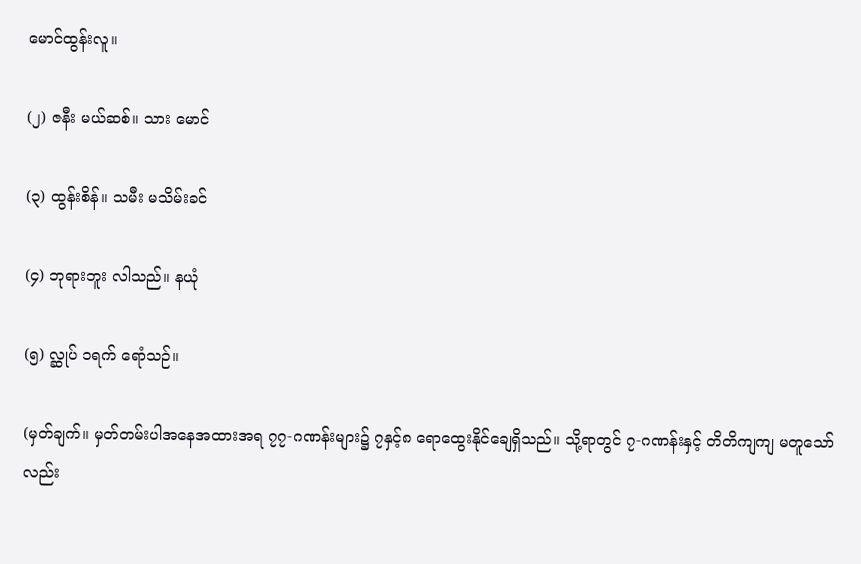မောင်ထွန်းလူ။

(၂) ဇနီး မယ်ဆစ်။ သား မောင်

(၃) ထွန်းစိန်။ သမီး မသိမ်းခင်

(၄) ဘုရားဘူး လါသည်။ နယုံ

(၅) လ္ဆုပ် ၁ရက် ရောံသဉ်။

(မှတ်ချက်။ မှတ်တမ်းပါအနေအထားအရ ၇၇-ဂဏန်းများ၌ ၇နှင့်၈ ရောထွေးနိုင်ချေရှိသည်။ သို့ရာတွင် ၇-ဂဏန်းနှင့် တိတိကျကျ မတူသော်လည်း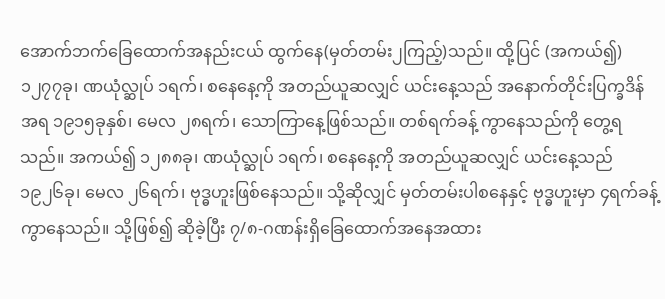အောက်ဘက်ခြေထောက်အနည်းငယ် ထွက်နေ(မှတ်တမ်း၂ကြည့်)သည်။ ထို့ပြင် (အကယ်၍) ၁၂၇၇ခု၊ ဏယုံလ္ဆုပ် ၁ရက်၊ စနေနေ့ကို အတည်ယူဆလျှင် ယင်းနေ့သည် အနောက်တိုင်းပြက္ခဒိန်အရ ၁၉၁၅ခုနှစ်၊ မေလ ၂၈ရက်၊ သောကြာနေ့ဖြစ်သည်။ တစ်ရက်ခန့် ကွာနေသည်ကို တွေ့ရသည်။ အကယ်၍ ၁၂၈၈ခု၊ ဏယုံလ္ဆုပ် ၁ရက်၊ စနေနေ့ကို အတည်ယူဆလျှင် ယင်းနေ့သည် ၁၉၂၆ခု၊ မေလ ၂၆ရက်၊ ဗုဒ္ဓဟူးဖြစ်နေသည်။ သို့ဆိုလျှင် မှတ်တမ်းပါစနေနှင့် ဗုဒ္ဓဟူးမှာ ၄ရက်ခန့်ကွာနေသည်။ သို့ဖြစ်၍ ဆိုခဲ့ပြီး ၇/၈-ဂဏန်းရှိခြေထောက်အနေအထား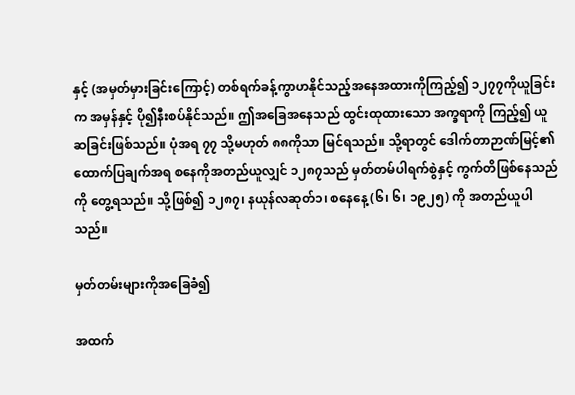နှင့် (အမှတ်မှားခြင်းကြောင့်) တစ်ရက်ခန့်ကွာဟနိုင်သည့်အနေအထားကိုကြည့်၍ ၁၂၇၇ကိုယူခြင်းက အမှန်နှင့် ပို၍နီးစပ်နိုင်သည်။ ဤအခြေအနေသည် ထွင်းထုထားသော အက္ခရာကို ကြည့်၍ ယူဆခြင်းဖြစ်သည်။ ပုံအရ ၇၇ သို့မဟုတ် ၈၈ကိုသာ မြင်ရသည်။ သို့ရာတွင် ဒေါက်တာဉာဏ်မြင့်၏ထောက်ပြချက်အရ စနေကိုအတည်ယူလျှင် ၁၂၈၇သည် မှတ်တမ်ပါရက်စွဲနှင့် ကွက်တိဖြစ်နေသည်ကို တွေ့ရသည်။ သို့ဖြစ်၍ ၁၂၈၇၊ နယုန်လဆုတ်၁၊ စနေနေ့ (၆၊ ၆၊ ၁၉၂၅) ကို အတည်ယူပါသည်။

မှတ်တမ်းများကိုအခြေခံ၍

အထက်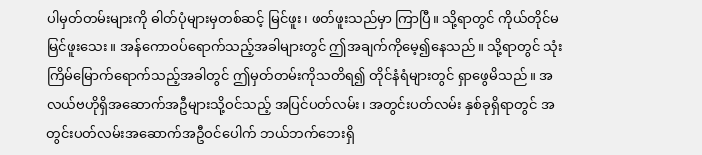ပါမှတ်တမ်းများကို ဓါတ်ပုံများမှတစ်ဆင့် မြင်ဖူး၊ ဖတ်ဖူးသည်မှာ ကြာပြီ။ သို့ရာတွင် ကိုယ်တိုင်မမြင်ဖူးသေး။ အန်ကောဝပ်ရောက်သည့်အခါများတွင် ဤအချက်ကိုမေ့၍နေသည်။ သို့ရာတွင် သုံးကြိမ်မြောက်ရောက်သည့်အခါတွင် ဤမှတ်တမ်းကိုသတိရ၍ တိုင်နံရံများတွင် ရှာဖွေမိသည်။ အလယ်ဗဟိုရှိအဆောက်အဦများသို့ဝင်သည့် အပြင်ပတ်လမ်း၊ အတွင်းပတ်လမ်း နှစ်ခုရှိရာတွင် အတွင်းပတ်လမ်းအဆောက်အဦဝင်ပေါက် ဘယ်ဘက်ဘေးရှိ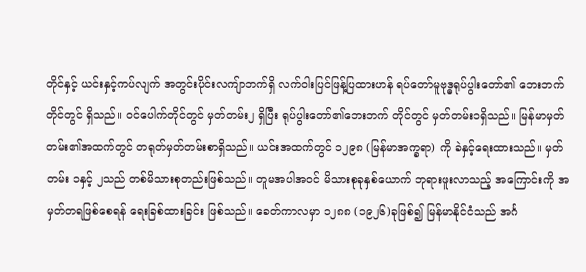တိုင်နှင့် ယင်းနှင့်ကပ်လျက် အတွင်းပိုင်းလကျ်ာဘက်ရှိ လက်ဝါးပြင်ဖြန့်ပြထားဟန် ရပ်တော်မူဗုဒ္ဓရုပ်ပွါးတော်၏ ဘေးဘက်တိုင်တွင် ရှိသည်။ ဝင်ပေါက်တိုင်တွင် မှတ်တမ်း၂ ရှိပြီး ရုပ်ပွါးတော်၏ဘေးဘက် တိုင်တွင် မှတ်တမ်း၁ရှိသည်။ မြန်မာမှတ်တမ်း၏အထက်တွင် တရုတ်မှတ်တမ်းစာရှိသည်။ ယင်းအထက်တွင် ၁၂၉၈ (မြန်မာအက္ခရာ) ကို ခဲနှင့်ရေးထားသည်။ မှတ်တမ်း ၁နှင့် ၂သည် တစ်မိသားစုတည်းဖြစ်သည်။ တူမအပါအဝင် မိသားစုခုနှစ်ယောက် ဘုရားဖူးလာသည့် အကြောင်းကို အမှတ်တရဖြစ်စေရန် ရေးခြစ်ထားခြင်း ဖြစ်သည်။ ခေတ်ကာလမှာ ၁၂၈၈ (၁၉၂၆)ခုဖြစ်၍ မြန်မာနိုင်ငံသည် အင်္ဂ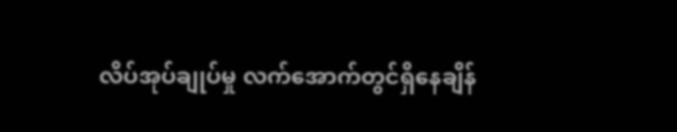လိပ်အုပ်ချုပ်မှု လက်အောက်တွင်ရှိနေချိန်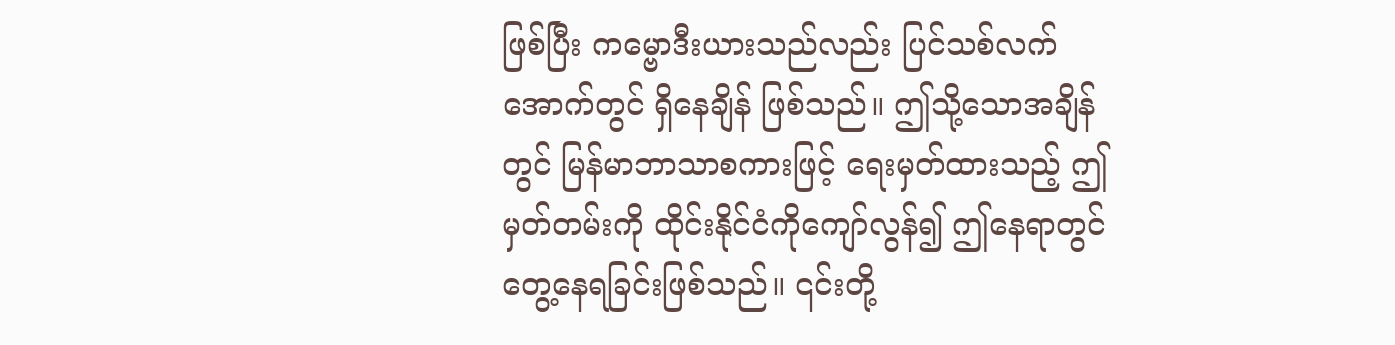ဖြစ်ပြီး ကမ္ဗောဒီးယားသည်လည်း ပြင်သစ်လက်အောက်တွင် ရှိနေချိန် ဖြစ်သည်။ ဤသို့သောအချိန်တွင် မြန်မာဘာသာစကားဖြင့် ရေးမှတ်ထားသည့် ဤမှတ်တမ်းကို ထိုင်းနိုင်ငံကိုကျော်လွန်၍ ဤနေရာတွင် တွေ့နေရခြင်းဖြစ်သည်။ ၎င်းတို့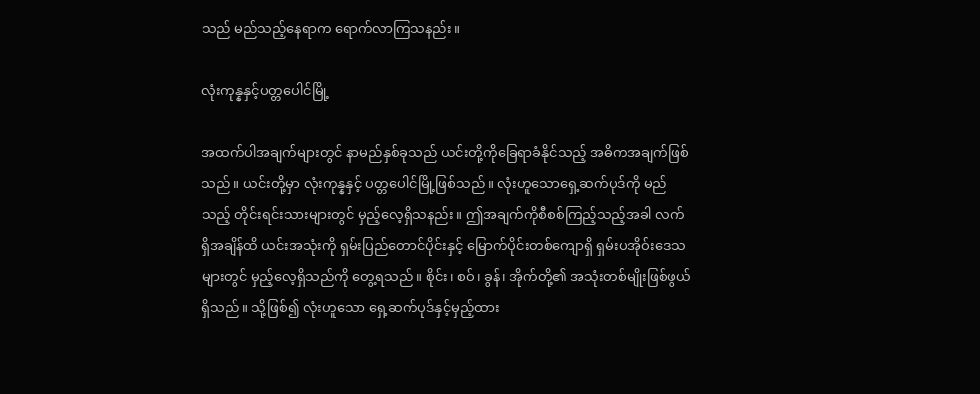သည် မည်သည့်နေရာက ရောက်လာကြသနည်း။

လုံးကုန္နနှင့်ပတ္တပေါင်မြို့

အထက်ပါအချက်များတွင် နာမည်နှစ်ခုသည် ယင်းတို့ကိုခြေရာခံနိုင်သည့် အဓိကအချက်ဖြစ်သည်။ ယင်းတို့မှာ လုံးကုန္နနှင့် ပတ္တပေါင်မြို့ဖြစ်သည်။ လုံးဟူသောရှေ့ဆက်ပုဒ်ကို မည်သည့် တိုင်းရင်းသားများတွင် မှည့်လေ့ရှိသနည်း။ ဤအချက်ကိုစီစစ်ကြည့်သည့်အခါ လက်ရှိအချိန်ထိ ယင်းအသုံးကို ရှမ်းပြည်တောင်ပိုင်းနှင့် မြောက်ပိုင်းတစ်ကျောရှိ ရှမ်းပအိုဝ်းဒေသများတွင် မှည့်လေ့ရှိသည်ကို တွေ့ရသည်။ စိုင်း၊ စဝ်၊ ခွန်၊ အိုက်တို့၏ အသုံးတစ်မျိုးဖြစ်ဖွယ်ရှိသည်။ သို့ဖြစ်၍ လုံးဟူသော ရှေ့ဆက်ပုဒ်နှင့်မှည့်ထား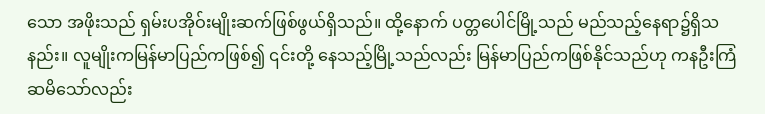သော အဖိုးသည် ရှမ်းပအိုဝ်းမျိုးဆက်ဖြစ်ဖွယ်ရှိသည်။ ထို့နောက် ပတ္တပေါင်မြို့သည် မည်သည့်နေရာ၌ရှိသနည်း။ လူမျိုးကမြန်မာပြည်ကဖြစ်၍ ၎င်းတို့ နေသည့်မြို့သည်လည်း မြန်မာပြည်ကဖြစ်နိုင်သည်ဟု ကနဦးကြံဆမိသော်လည်း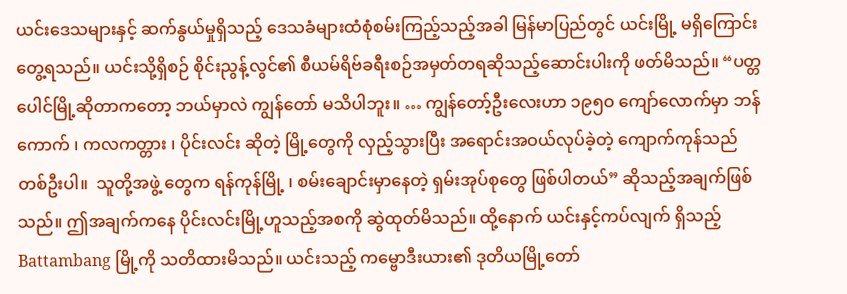ယင်းဒေသများနှင့် ဆက်နွယ်မှုရှိသည့် ဒေသခံများထံစုံစမ်းကြည့်သည့်အခါ မြန်မာပြည်တွင် ယင်းမြို့ မရှိကြောင်း တွေ့ရသည်။ ယင်းသို့ရှိစဉ် စိုင်းညွန့်လွင်၏ စီယမ်ရိဗ်ခရီးစဉ်အမှတ်တရဆိုသည့်ဆောင်းပါးကို ဖတ်မိသည်။ “ပတ္တပေါင်မြို့ဆိုတာကတော့ ဘယ်မှာလဲ ကျွန်တော် မသိပါဘူး။ … ကျွန်တော့်ဦးလေးဟာ ၁၉၅ဝ ကျော်လောက်မှာ ဘန်ကောက် ၊ ကလကတ္တား ၊ ပိုင်းလင်း ဆိုတဲ့ မြို့တွေကို လှည့်သွားပြီး အရောင်းအဝယ်လုပ်ခဲ့တဲ့ ကျောက်ကုန်သည်တစ်ဦးပါ။  သူတို့အဖွဲ့ တွေက ရန်ကုန်မြို့ ၊ စမ်းချောင်းမှာနေတဲ့ ရှမ်းအုပ်စုတွေ ဖြစ်ပါတယ်” ဆိုသည့်အချက်ဖြစ်သည်။ ဤအချက်ကနေ ပိုင်းလင်းမြို့ဟူသည့်အစကို ဆွဲထုတ်မိသည်။ ထို့နောက် ယင်းနှင့်ကပ်လျက် ရှိသည့် Battambang မြို့ကို သတိထားမိသည်။ ယင်းသည့် ကမ္ဗောဒီးယား၏ ဒုတိယမြို့တော်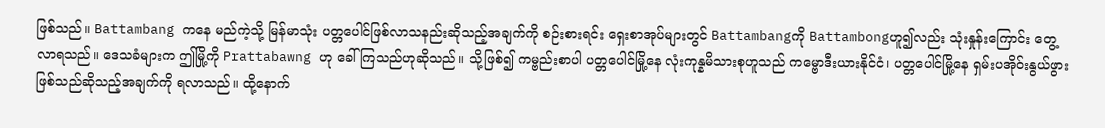ဖြစ်သည်။ Battambang ကနေ မည်ကဲ့သို့ မြန်မာသုံး ပတ္တပေါင်ဖြစ်လာသနည်းဆိုသည့်အချက်ကို စဉ်းစားရင်း ရှေးစာအုပ်များတွင် Battambangကို Battambongဟူ၍လည်း သုံးနှုန်းကြောင်း တွေ့လာရသည်။ ဒေသခံများက ဤမြို့ကို Prattabawng ဟု ခေါ်ကြသည်ဟုဆိုသည်။ သို့ဖြစ်၍ ကမ္ဗည်းစာပါ ပတ္တပေါင်မြို့နေ လုံးကုန္နမိသားစုဟူသည် ကမ္ဗောဒီးယားနိုင်ငံ၊ ပတ္တပေါင်မြို့နေ ရှမ်းပအိုဝ်းနွယ်ဖွားဖြစ်သည်ဆိုသည့်အချက်ကို ရလာသည်။ ထို့နောက်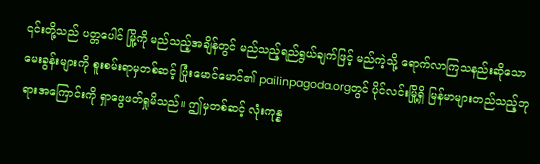၎င်းတို့သည် ပတ္တပေါင် မြို့ကို မည်သည့်အချိန်တွင် မည်သည့်ရည်ရွယ်ချက်ဖြင့် မည်ကဲ့သို့ ရောက်လာကြသနည်းဆိုသော မေးခွန်းများကို စူးစမ်းရာမှတစ်ဆင့် ပြုံးမောင်မောင်၏ pailinpagoda.orgတွင် ပိုင်လင်းမြို့ရှိ မြန်မာများတည်သည့်ဘုရားအကြောင်းကို ရှာဖွေဖတ်ရှုမိသည်။ ဤမှတစ်ဆင့် လုံးကုန္န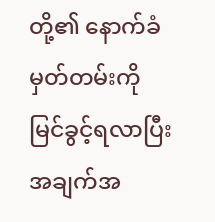တို့၏ နောက်ခံမှတ်တမ်းကို မြင်ခွင့်ရလာပြီး အချက်အ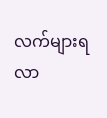လက်များရလာ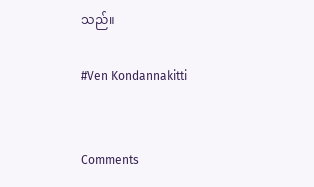သည်။

#Ven Kondannakitti


Comments